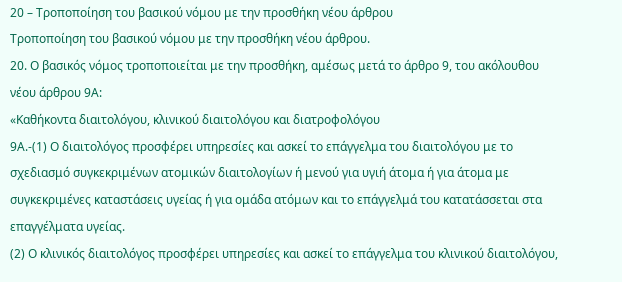20 – Τροποποίηση του βασικού νόμου με την προσθήκη νέου άρθρου
Τροποποίηση του βασικού νόμου με την προσθήκη νέου άρθρου.
20. Ο βασικός νόμος τροποποιείται με την προσθήκη, αμέσως μετά το άρθρο 9, του ακόλουθου νέου άρθρου 9Α:
«Καθήκοντα διαιτολόγου, κλινικού διαιτολόγου και διατροφολόγου
9Α.-(1) Ο διαιτολόγος προσφέρει υπηρεσίες και ασκεί το επάγγελμα του διαιτολόγου με το σχεδιασμό συγκεκριμένων ατομικών διαιτολογίων ή μενού για υγιή άτομα ή για άτομα με συγκεκριμένες καταστάσεις υγείας ή για ομάδα ατόμων και το επάγγελμά του κατατάσσεται στα επαγγέλματα υγείας.
(2) Ο κλινικός διαιτολόγος προσφέρει υπηρεσίες και ασκεί το επάγγελμα του κλινικού διαιτολόγου,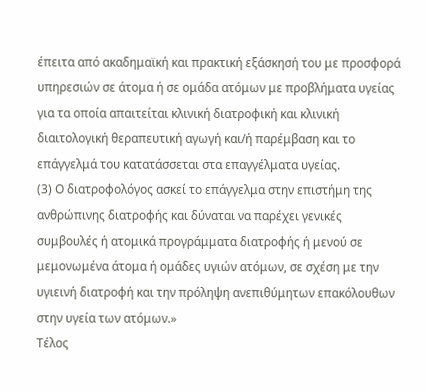έπειτα από ακαδημαϊκή και πρακτική εξάσκησή του με προσφορά υπηρεσιών σε άτομα ή σε ομάδα ατόμων με προβλήματα υγείας για τα οποία απαιτείται κλινική διατροφική και κλινική διαιτολογική θεραπευτική αγωγή και/ή παρέμβαση και το επάγγελμά του κατατάσσεται στα επαγγέλματα υγείας.
(3) Ο διατροφολόγος ασκεί το επάγγελμα στην επιστήμη της ανθρώπινης διατροφής και δύναται να παρέχει γενικές συμβουλές ή ατομικά προγράμματα διατροφής ή μενού σε μεμονωμένα άτομα ή ομάδες υγιών ατόμων, σε σχέση με την υγιεινή διατροφή και την πρόληψη ανεπιθύμητων επακόλουθων στην υγεία των ατόμων.»
Τέλος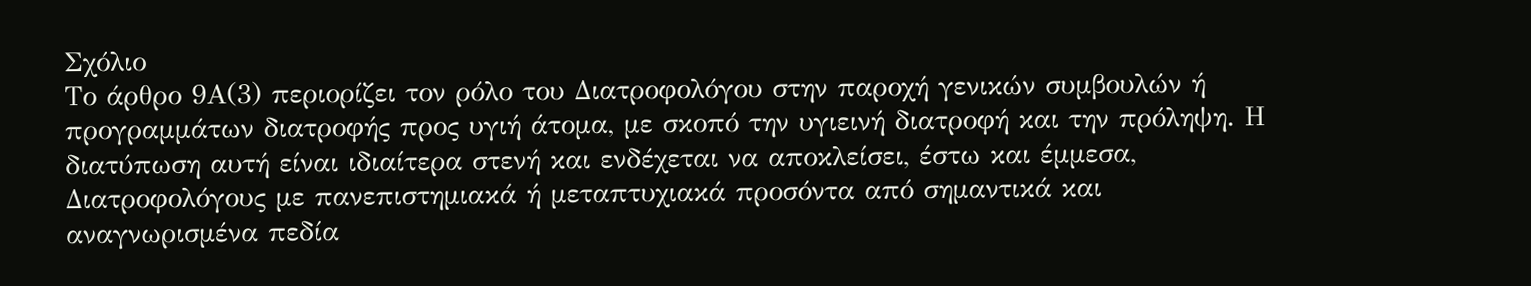Σχόλιο
Το άρθρο 9Α(3) περιορίζει τον ρόλο του Διατροφολόγου στην παροχή γενικών συμβουλών ή προγραμμάτων διατροφής προς υγιή άτομα, με σκοπό την υγιεινή διατροφή και την πρόληψη. Η διατύπωση αυτή είναι ιδιαίτερα στενή και ενδέχεται να αποκλείσει, έστω και έμμεσα, Διατροφολόγους με πανεπιστημιακά ή μεταπτυχιακά προσόντα από σημαντικά και αναγνωρισμένα πεδία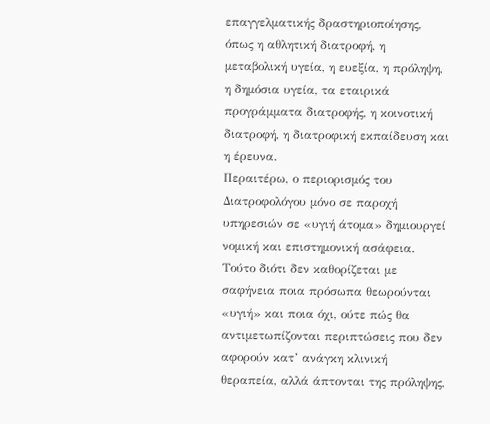επαγγελματικής δραστηριοποίησης, όπως η αθλητική διατροφή, η μεταβολική υγεία, η ευεξία, η πρόληψη, η δημόσια υγεία, τα εταιρικά προγράμματα διατροφής, η κοινοτική διατροφή, η διατροφική εκπαίδευση και η έρευνα.
Περαιτέρω, ο περιορισμός του Διατροφολόγου μόνο σε παροχή υπηρεσιών σε «υγιή άτομα» δημιουργεί νομική και επιστημονική ασάφεια. Τούτο διότι δεν καθορίζεται με σαφήνεια ποια πρόσωπα θεωρούνται «υγιή» και ποια όχι, ούτε πώς θα αντιμετωπίζονται περιπτώσεις που δεν αφορούν κατ’ ανάγκη κλινική θεραπεία, αλλά άπτονται της πρόληψης,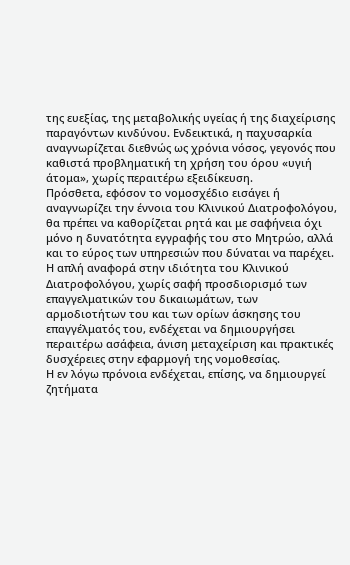της ευεξίας, της μεταβολικής υγείας ή της διαχείρισης παραγόντων κινδύνου. Ενδεικτικά, η παχυσαρκία αναγνωρίζεται διεθνώς ως χρόνια νόσος, γεγονός που καθιστά προβληματική τη χρήση του όρου «υγιή άτομα», χωρίς περαιτέρω εξειδίκευση.
Πρόσθετα, εφόσον το νομοσχέδιο εισάγει ή αναγνωρίζει την έννοια του Κλινικού Διατροφολόγου, θα πρέπει να καθορίζεται ρητά και με σαφήνεια όχι μόνο η δυνατότητα εγγραφής του στο Μητρώο, αλλά και το εύρος των υπηρεσιών που δύναται να παρέχει. Η απλή αναφορά στην ιδιότητα του Κλινικού Διατροφολόγου, χωρίς σαφή προσδιορισμό των επαγγελματικών του δικαιωμάτων, των αρμοδιοτήτων του και των ορίων άσκησης του επαγγέλματός του, ενδέχεται να δημιουργήσει περαιτέρω ασάφεια, άνιση μεταχείριση και πρακτικές δυσχέρειες στην εφαρμογή της νομοθεσίας.
Η εν λόγω πρόνοια ενδέχεται, επίσης, να δημιουργεί ζητήματα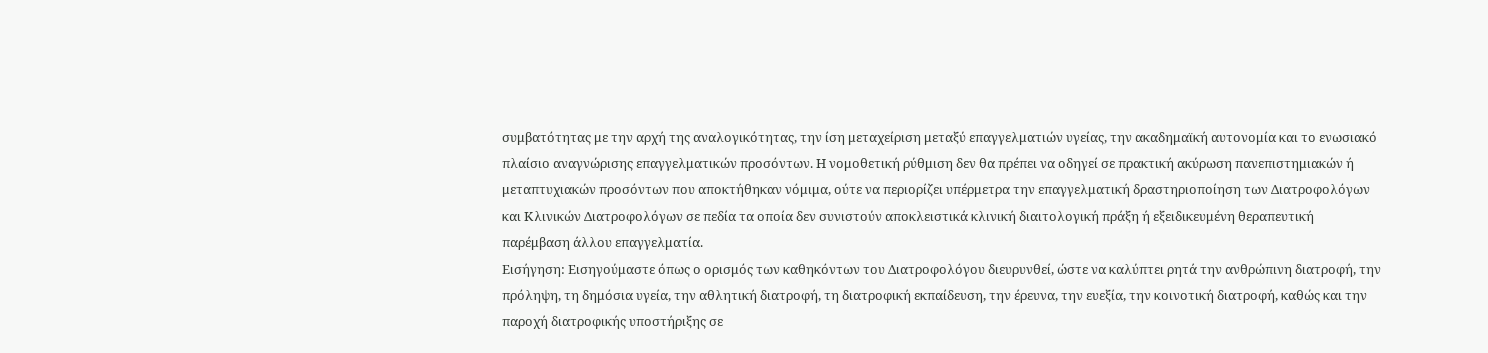συμβατότητας με την αρχή της αναλογικότητας, την ίση μεταχείριση μεταξύ επαγγελματιών υγείας, την ακαδημαϊκή αυτονομία και το ενωσιακό πλαίσιο αναγνώρισης επαγγελματικών προσόντων. Η νομοθετική ρύθμιση δεν θα πρέπει να οδηγεί σε πρακτική ακύρωση πανεπιστημιακών ή μεταπτυχιακών προσόντων που αποκτήθηκαν νόμιμα, ούτε να περιορίζει υπέρμετρα την επαγγελματική δραστηριοποίηση των Διατροφολόγων και Κλινικών Διατροφολόγων σε πεδία τα οποία δεν συνιστούν αποκλειστικά κλινική διαιτολογική πράξη ή εξειδικευμένη θεραπευτική παρέμβαση άλλου επαγγελματία.
Εισήγηση: Εισηγούμαστε όπως ο ορισμός των καθηκόντων του Διατροφολόγου διευρυνθεί, ώστε να καλύπτει ρητά την ανθρώπινη διατροφή, την πρόληψη, τη δημόσια υγεία, την αθλητική διατροφή, τη διατροφική εκπαίδευση, την έρευνα, την ευεξία, την κοινοτική διατροφή, καθώς και την παροχή διατροφικής υποστήριξης σε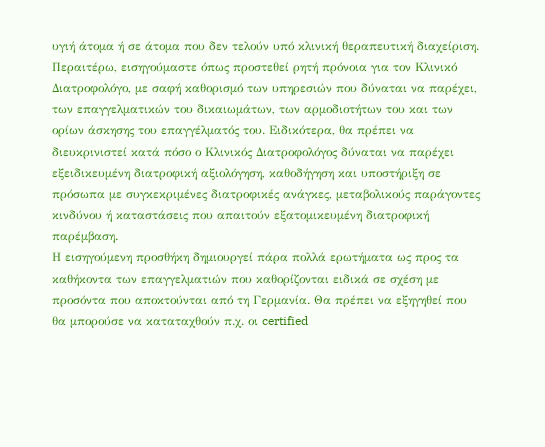υγιή άτομα ή σε άτομα που δεν τελούν υπό κλινική θεραπευτική διαχείριση.
Περαιτέρω, εισηγούμαστε όπως προστεθεί ρητή πρόνοια για τον Κλινικό Διατροφολόγο, με σαφή καθορισμό των υπηρεσιών που δύναται να παρέχει, των επαγγελματικών του δικαιωμάτων, των αρμοδιοτήτων του και των ορίων άσκησης του επαγγέλματός του. Ειδικότερα, θα πρέπει να διευκρινιστεί κατά πόσο ο Κλινικός Διατροφολόγος δύναται να παρέχει εξειδικευμένη διατροφική αξιολόγηση, καθοδήγηση και υποστήριξη σε πρόσωπα με συγκεκριμένες διατροφικές ανάγκες, μεταβολικούς παράγοντες κινδύνου ή καταστάσεις που απαιτούν εξατομικευμένη διατροφική παρέμβαση.
Η εισηγούμενη προσθήκη δημιουργεί πάρα πολλά ερωτήματα ως προς τα καθήκοντα των επαγγελματιών που καθορίζονται ειδικά σε σχέση με προσόντα που αποκτούνται από τη Γερμανία. Θα πρέπει να εξηγηθεί που θα μπορούσε να καταταχθούν π.χ. οι certified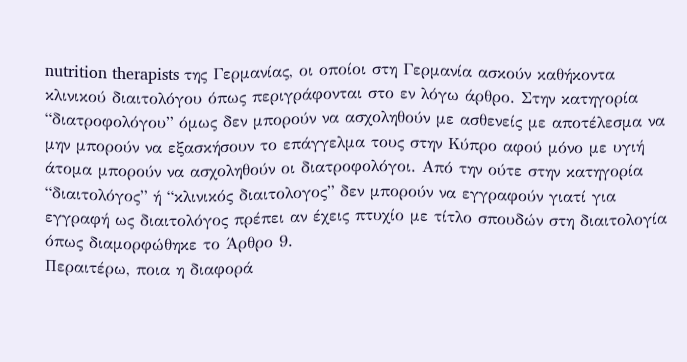nutrition therapists της Γερμανίας, οι οποίοι στη Γερμανία ασκούν καθήκοντα κλινικού διαιτολόγου όπως περιγράφονται στο εν λόγω άρθρο. Στην κατηγορία “διατροφολόγου” όμως δεν μπορούν να ασχοληθούν με ασθενείς με αποτέλεσμα να μην μπορούν να εξασκήσουν το επάγγελμα τους στην Κύπρο αφού μόνο με υγιή άτομα μπορούν να ασχοληθούν οι διατροφολόγοι. Από την ούτε στην κατηγορία “διαιτολόγος” ή “κλινικός διαιτολογος” δεν μπορούν να εγγραφούν γιατί για εγγραφή ως διαιτολόγος πρέπει αν έχεις πτυχίο με τίτλο σπουδών στη διαιτολογία όπως διαμορφώθηκε το Άρθρο 9.
Περαιτέρω, ποια η διαφορά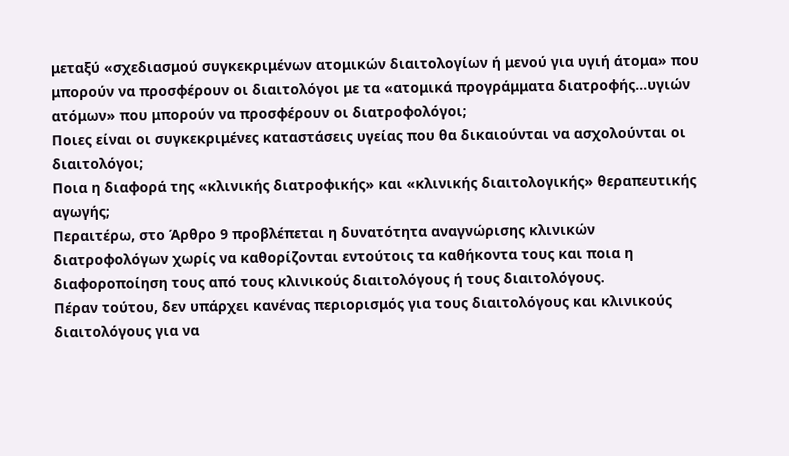μεταξύ «σχεδιασμού συγκεκριμένων ατομικών διαιτολογίων ή μενού για υγιή άτομα» που μπορούν να προσφέρουν οι διαιτολόγοι με τα «ατομικά προγράμματα διατροφής…υγιών ατόμων» που μπορούν να προσφέρουν οι διατροφολόγοι;
Ποιες είναι οι συγκεκριμένες καταστάσεις υγείας που θα δικαιούνται να ασχολούνται οι διαιτολόγοι;
Ποια η διαφορά της «κλινικής διατροφικής» και «κλινικής διαιτολογικής» θεραπευτικής αγωγής;
Περαιτέρω, στο Άρθρο 9 προβλέπεται η δυνατότητα αναγνώρισης κλινικών διατροφολόγων χωρίς να καθορίζονται εντούτοις τα καθήκοντα τους και ποια η διαφοροποίηση τους από τους κλινικούς διαιτολόγους ή τους διαιτολόγους.
Πέραν τούτου, δεν υπάρχει κανένας περιορισμός για τους διαιτολόγους και κλινικούς διαιτολόγους για να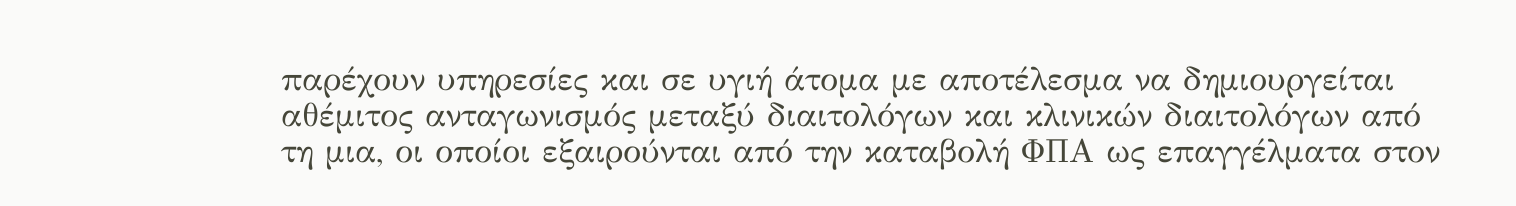παρέχουν υπηρεσίες και σε υγιή άτομα με αποτέλεσμα να δημιουργείται αθέμιτος ανταγωνισμός μεταξύ διαιτολόγων και κλινικών διαιτολόγων από τη μια, οι οποίοι εξαιρούνται από την καταβολή ΦΠΑ ως επαγγέλματα στον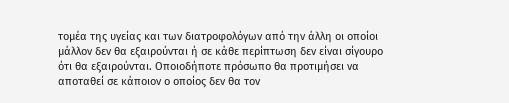τομέα της υγείας και των διατροφολόγων από την άλλη οι οποίοι μάλλον δεν θα εξαιρούνται ή σε κάθε περίπτωση δεν είναι σίγουρο ότι θα εξαιρούνται. Οποιοδήποτε πρόσωπο θα προτιμήσει να αποταθεί σε κάποιον ο οποίος δεν θα τον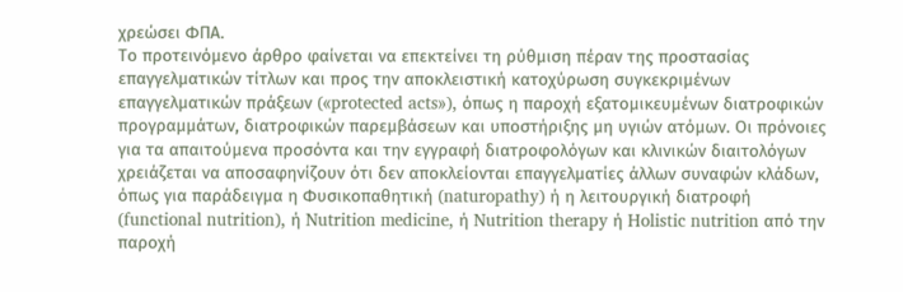χρεώσει ΦΠΑ.
Το προτεινόμενο άρθρο φαίνεται να επεκτείνει τη ρύθμιση πέραν της προστασίας επαγγελματικών τίτλων και προς την αποκλειστική κατοχύρωση συγκεκριμένων επαγγελματικών πράξεων («protected acts»), όπως η παροχή εξατομικευμένων διατροφικών προγραμμάτων, διατροφικών παρεμβάσεων και υποστήριξης μη υγιών ατόμων. Οι πρόνοιες για τα απαιτούμενα προσόντα και την εγγραφή διατροφολόγων και κλινικών διαιτολόγων χρειάζεται να αποσαφηνίζουν ότι δεν αποκλείονται επαγγελματίες άλλων συναφών κλάδων, όπως για παράδειγμα η Φυσικοπαθητική (naturopathy) ή η λειτουργική διατροφή (functional nutrition), ή Nutrition medicine, ή Nutrition therapy ή Holistic nutrition από την παροχή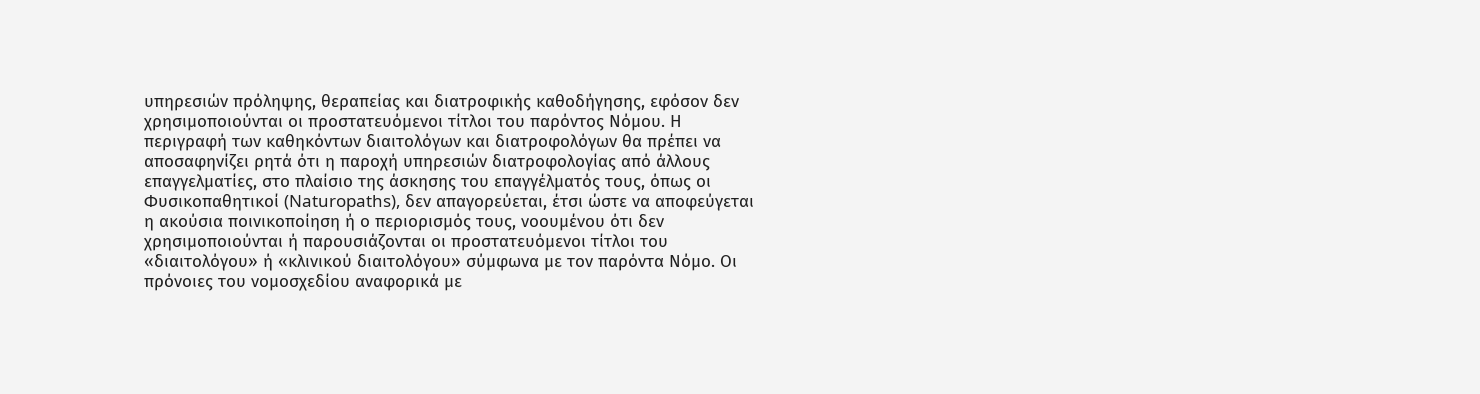υπηρεσιών πρόληψης, θεραπείας και διατροφικής καθοδήγησης, εφόσον δεν χρησιμοποιούνται οι προστατευόμενοι τίτλοι του παρόντος Νόμου. Η περιγραφή των καθηκόντων διαιτολόγων και διατροφολόγων θα πρέπει να αποσαφηνίζει ρητά ότι η παροχή υπηρεσιών διατροφολογίας από άλλους επαγγελματίες, στο πλαίσιο της άσκησης του επαγγέλματός τους, όπως οι Φυσικοπαθητικοί (Naturopaths), δεν απαγορεύεται, έτσι ώστε να αποφεύγεται η ακούσια ποινικοποίηση ή ο περιορισμός τους, νοουμένου ότι δεν χρησιμοποιούνται ή παρουσιάζονται οι προστατευόμενοι τίτλοι του «διαιτολόγου» ή «κλινικού διαιτολόγου» σύμφωνα με τον παρόντα Νόμο. Οι πρόνοιες του νομοσχεδίου αναφορικά με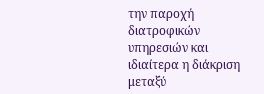την παροχή διατροφικών υπηρεσιών και ιδιαίτερα η διάκριση μεταξύ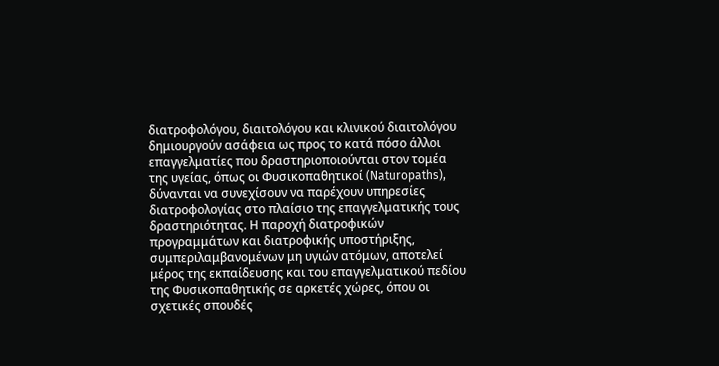διατροφολόγου, διαιτολόγου και κλινικού διαιτολόγου δημιουργούν ασάφεια ως προς το κατά πόσο άλλοι επαγγελματίες που δραστηριοποιούνται στον τομέα της υγείας, όπως οι Φυσικοπαθητικοί (Naturopaths), δύνανται να συνεχίσουν να παρέχουν υπηρεσίες διατροφολογίας στο πλαίσιο της επαγγελματικής τους δραστηριότητας. Η παροχή διατροφικών προγραμμάτων και διατροφικής υποστήριξης, συμπεριλαμβανομένων μη υγιών ατόμων, αποτελεί μέρος της εκπαίδευσης και του επαγγελματικού πεδίου της Φυσικοπαθητικής σε αρκετές χώρες, όπου οι σχετικές σπουδές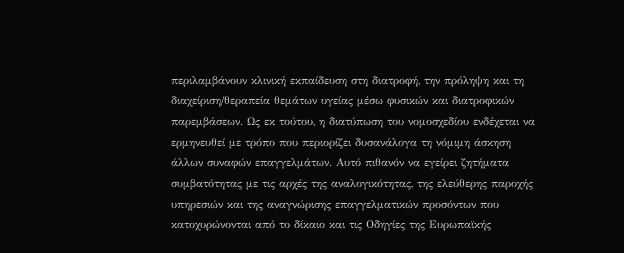περιλαμβάνουν κλινική εκπαίδευση στη διατροφή, την πρόληψη και τη διαχείριση/θεραπεία θεμάτων υγείας μέσω φυσικών και διατροφικών παρεμβάσεων. Ως εκ τούτου, η διατύπωση του νομοσχεδίου ενδέχεται να ερμηνευθεί με τρόπο που περιορίζει δυσανάλογα τη νόμιμη άσκηση άλλων συναφών επαγγελμάτων. Αυτό πιθανόν να εγείρει ζητήματα συμβατότητας με τις αρχές της αναλογικότητας, της ελεύθερης παροχής υπηρεσιών και της αναγνώρισης επαγγελματικών προσόντων που κατοχυρώνονται από το δίκαιο και τις Οδηγίες της Ευρωπαϊκής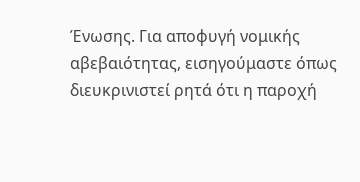Ένωσης. Για αποφυγή νομικής αβεβαιότητας, εισηγούμαστε όπως διευκρινιστεί ρητά ότι η παροχή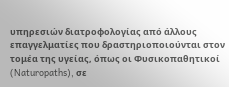υπηρεσιών διατροφολογίας από άλλους επαγγελματίες που δραστηριοποιούνται στον τομέα της υγείας, όπως οι Φυσικοπαθητικοί (Naturopaths), σε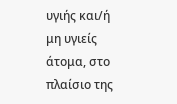υγιής και/ή μη υγιείς άτομα, στο πλαίσιο της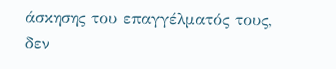άσκησης του επαγγέλματός τους, δεν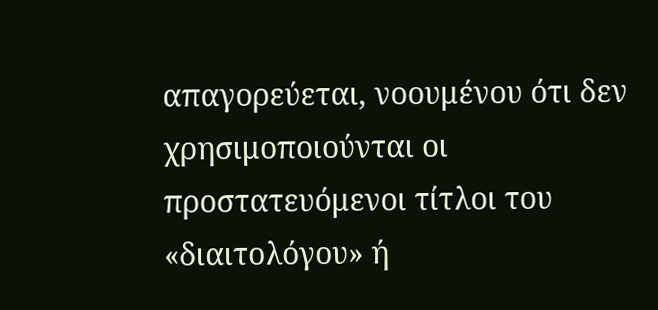απαγορεύεται, νοουμένου ότι δεν χρησιμοποιούνται οι προστατευόμενοι τίτλοι του «διαιτολόγου» ή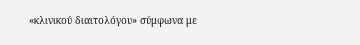«κλινικού διαιτολόγου» σύμφωνα με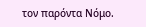τον παρόντα Νόμο.